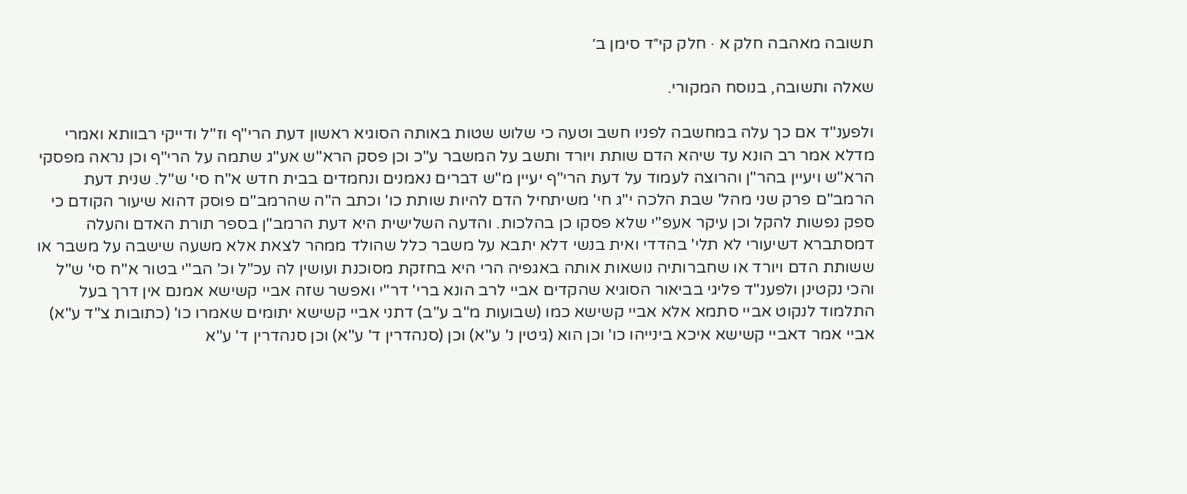תשובה מאהבה חלק א · חלק קי״ד סימן ב׳

שאלה ותשובה, בנוסח המקורי.

ולפענ"ד אם כך עלה במחשבה לפניו חשב וטעה כי שלוש שטות באותה הסוגיא ראשון דעת הרי"ף וז"ל ודייקי רבוותא ואמרי מדלא אמר רב הונא עד שיהא הדם שותת ויורד ותשב על המשבר ע"כ וכן פסק הרא"ש אע"ג שתמה על הרי"ף וכן נראה מפסקי הרא"ש ויעיין בהר"ן והרוצה לעמוד על דעת הרי"ף יעיין מ"ש דברים נאמנים ונחמדים בבית חדש א"ח סי' ש"ל. שנית דעת הרמב"ם פרק שני מהל' שבת הלכה י"ג חי' משיתחיל הדם להיות שותת כו' וכתב ה"ה שהרמב"ם פוסק דהוא שיעור הקודם כי ספק נפשות להקל וכן עיקר אעפ"י שלא פסקו כן בהלכות. והדעה השלישית היא דעת הרמב"ן בספר תורת האדם והעלה דמסתברא דשיעורי לא תלי' בהדדי ואית בנשי דלא יתבא על משבר כלל שהולד ממהר לצאת אלא משעה שישבה על משבר או ששותת הדם ויורד או שחברותיה נושאות אותה באגפיה הרי היא בחזקת מסוכנת ועושין לה עכ"ל וכ' הב"י בטור א"ח סי' ש"ל והכי נקטינן ולפענ"ד פליגי בביאור הסוגיא שהקדים אביי לרב הונא ברי' דר"י ואפשר שזה אביי קשישא אמנם אין דרך בעל התלמוד לנקוט אביי סתמא אלא אביי קשישא כמו (שבועות מ"ב ע"ב) דתני אביי קשישא יתומים שאמרו כו' (כתובות צ"ד ע"א) אביי אמר דאביי קשישא איכא בינייהו כו' וכן הוא (גיטין נ' ע"א) וכן (סנהדרין ד' ע"א) וכן סנהדרין ד' ע"א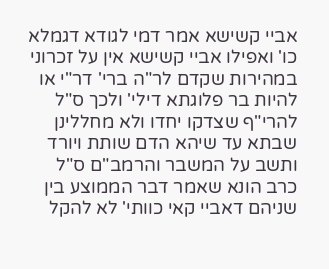אביי קשישא אמר דמי לגודא דגמלא כו' ואפילו אביי קשישא אין על זכרוני במהירות שקדם לר"ה ברי' דר"י או להיות בר פלוגתא דילי' ולכך ס"ל להרי"ף שצדקו יחדו ולא מחללינן שבתא עד שיהא הדם שותת ויורד ותשב על המשבר והרמב"ם ס"ל כרב הונא שאמר דבר הממוצע בין שניהם דאביי קאי כוותי' לא להקל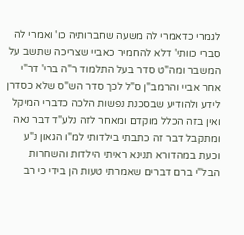לגמרי כדאמרי לה משעה שחברותיה כו' ואמרי לה סברי כוותי' דלא להחמיר כאביי שצריכה שתשב על המשבר ומה"ט סדר בעל התלמוד ר"ה ברי' דר"י אחר אביי והרמב"ן ס"ל לכך סדר הש"ס שלא כסדרן לידע ולהודיע שבסכנת נפשות הלכה כדברי המיקל ואין בזה הכלל מוקדם ומאחר לזה נלע"ד דבר נאה ומתקבל דבר זה כתבתי בילדותי למ"ו הגאון נ"ע וכעת במהדורא תנינא ראיתי הילדות והשחרות הבל"י ברם דברים שאמרתי טעות הן בידי כי רב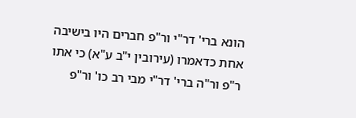הונא ברי' דר"י ור"פ חברים היו בישיבה אחת כדאמרו (עירובין י"ב ע"א) כי אתו ר"פ ור"ה ברי' דר"י מבי רב כו' ור"פ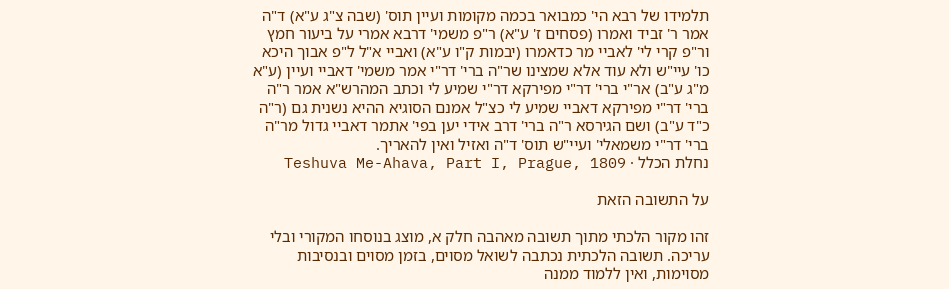תלמידו של רבא הי' כמבואר בכמה מקומות ועיין תוס' (שבה צ"ג ע"א) ד"ה אמר ר' זביד ואמרו (פסחים ז' ע"א) ר"פ משמי' דרבא אמרי על ביעור חמץ ור"פ קרי לי' לאביי מר כדאמרו (יבמות ק"ו ע"א) ואביי א"ל ל"פ אבוך היכא כו' עיי"ש ולא עוד אלא שמצינו שר"ה ברי' דר"י אמר משמי' דאביי ועיין (ע"א מ"ג ע"ב) אר"י ברי' דר"י מפירקא דר"י שמיע לי וכתב המהרש"א אמר ר"ה ברי' דר"י מפירקא דאביי שמיע לי כצ"ל אמנם הסוגיא ההיא נשנית גם (ר"ה כ"ד ע"ב) ושם הגירסא ר"ה ברי' דרב אידי יען בפי' אתמר דאביי גדול מר"ה ברי' דר"י משמאלי' ועיי"ש תוס' ד"ה ואזיל ואין להאריך.
נחלת הכלל · Teshuva Me-Ahava, Part I, Prague, 1809

על התשובה הזאת

זהו מקור הלכתי מתוך תשובה מאהבה חלק א, מוצג בנוסחו המקורי ובלי עריכה. תשובה הלכתית נכתבה לשואל מסוים, בזמן מסוים ובנסיבות מסוימות, ואין ללמוד ממנה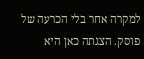למקרה אחר בלי הכרעה של פוסק. הצגתה כאן היא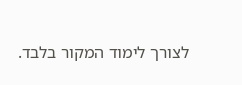לצורך לימוד המקור בלבד.